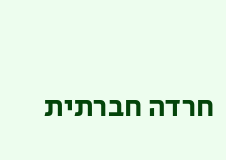חרדה חברתית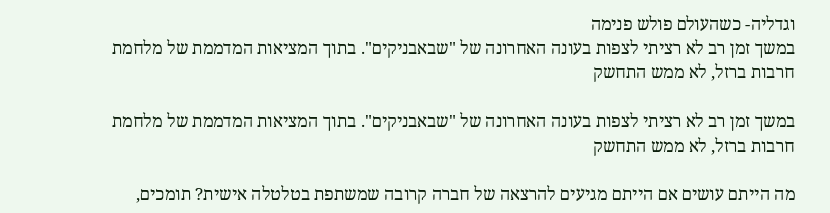וגדליה- כשהעולם פולש פנימה
במשך זמן רב לא רציתי לצפות בעונה האחרונה של "שבאבניקים". בתוך המציאות המדממת של מלחמת חרבות ברזל, לא ממש התחשק

במשך זמן רב לא רציתי לצפות בעונה האחרונה של "שבאבניקים". בתוך המציאות המדממת של מלחמת חרבות ברזל, לא ממש התחשק

מה הייתם עושים אם הייתם מגיעים להרצאה של חברה קרובה שמשתפת בטלטלה אישית? תומכים,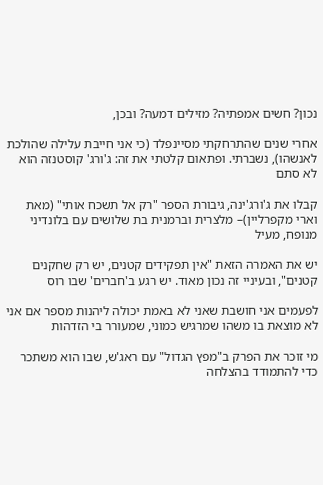נכון? חשים אמפתיה? מזילים דמעה? ובכן,

אחרי שנים שהתרחקתי מסיינפלד (כי אני חייבת עלילה שהולכת לאנשהו), נשברתי. ופתאום קלטתי את זה: ג'ורג' קוסטנזה הוא לא סתם

קבלו את ג'ורג'ינה, גיבורת הספר "רק אל תשכח אותי" (מאת וארי מקפרליין)– מלצרית וברמנית בת שלושים עם בלונדיני מנופח, מעיל

יש את האמרה הזאת "אין תפקידים קטנים, יש רק שחקנים קטנים", ובעיניי זה נכון מאוד. יש רגע ב'חברים' שבו רוס

לפעמים אני חושבת שאני לא באמת יכולה ליהנות מספר אם אני לא מוצאת בו משהו שמרגיש כמוני, שמעורר בי הזדהות

מי זוכר את הפרק ב"מפץ הגדול" עם ראג'ש, שבו הוא משתכר כדי להתמודד בהצלחה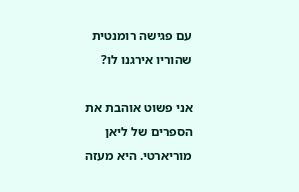עם פגישה רומנטית שהוריו אירגנו לו?

אני פשוט אוהבת את הספרים של ליאן מוריארטי. היא מעזה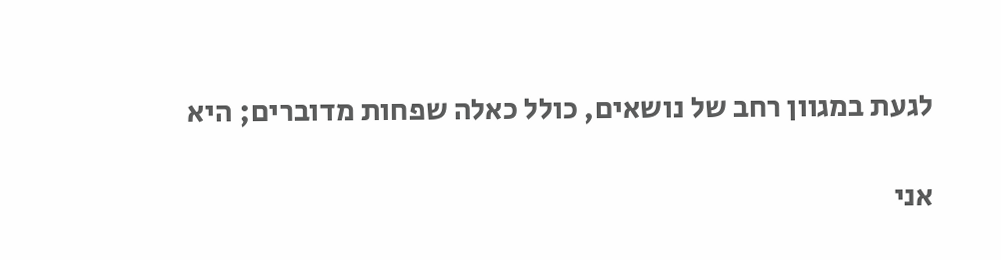לגעת במגוון רחב של נושאים, כולל כאלה שפחות מדוברים; היא

אני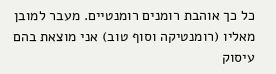כל כך אוהבת רומנים רומנטיים. מעבר למובן מאליו (רומנטיקה וסוף טוב) אני מוצאת בהם עיסוק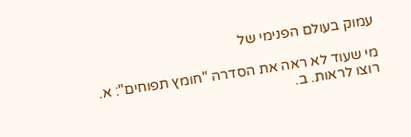עמוק בעולם הפנימי של

מי שעוד לא ראה את הסדרה "חומץ תפוחים": א. רוצו לראות. ב.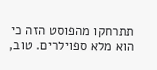תתרחקו מהפוסט הזה כי הוא מלא ספוילרים. טוב,